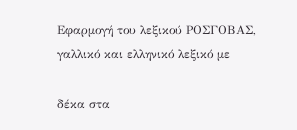Εφαρμογή του λεξικού ΡΟΣΓΟΒΑΣ, γαλλικό και ελληνικό λεξικό με

δέκα στα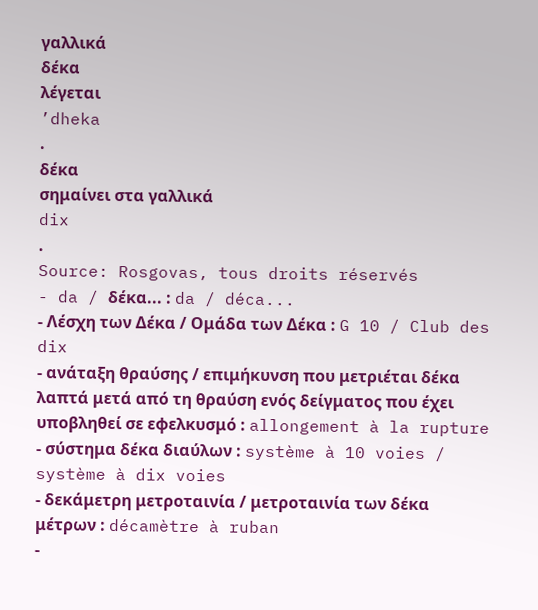γαλλικά
δέκα
λέγεται
’dheka
.
δέκα
σημαίνει στα γαλλικά
dix
.
Source: Rosgovas, tous droits réservés
- da / δέκα... : da / déca...
- Λέσχη των Δέκα / Ομάδα των Δέκα : G 10 / Club des dix
- ανάταξη θραύσης / επιμήκυνση που μετριέται δέκα λαπτά μετά από τη θραύση ενός δείγματος που έχει υποβληθεί σε εφελκυσμό : allongement à la rupture
- σύστημα δέκα διαύλων : système à 10 voies / système à dix voies
- δεκάμετρη μετροταινία / μετροταινία των δέκα μέτρων : décamètre à ruban
-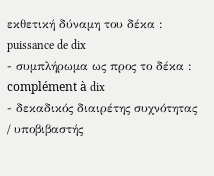εκθετική δύναμη του δέκα : puissance de dix
- συμπλήρωμα ως προς το δέκα : complément à dix
- δεκαδικός διαιρέτης συχνότητας / υποβιβαστής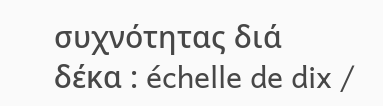συχνότητας διά δέκα : échelle de dix /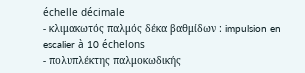échelle décimale
- κλιμακωτός παλμός δέκα βαθμίδων : impulsion en escalier à 10 échelons
- πολυπλέκτης παλμοκωδικής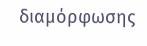διαμόρφωσης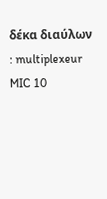δέκα διαύλων : multiplexeur MIC 10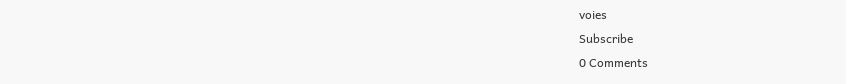voies
Subscribe
0 Comments